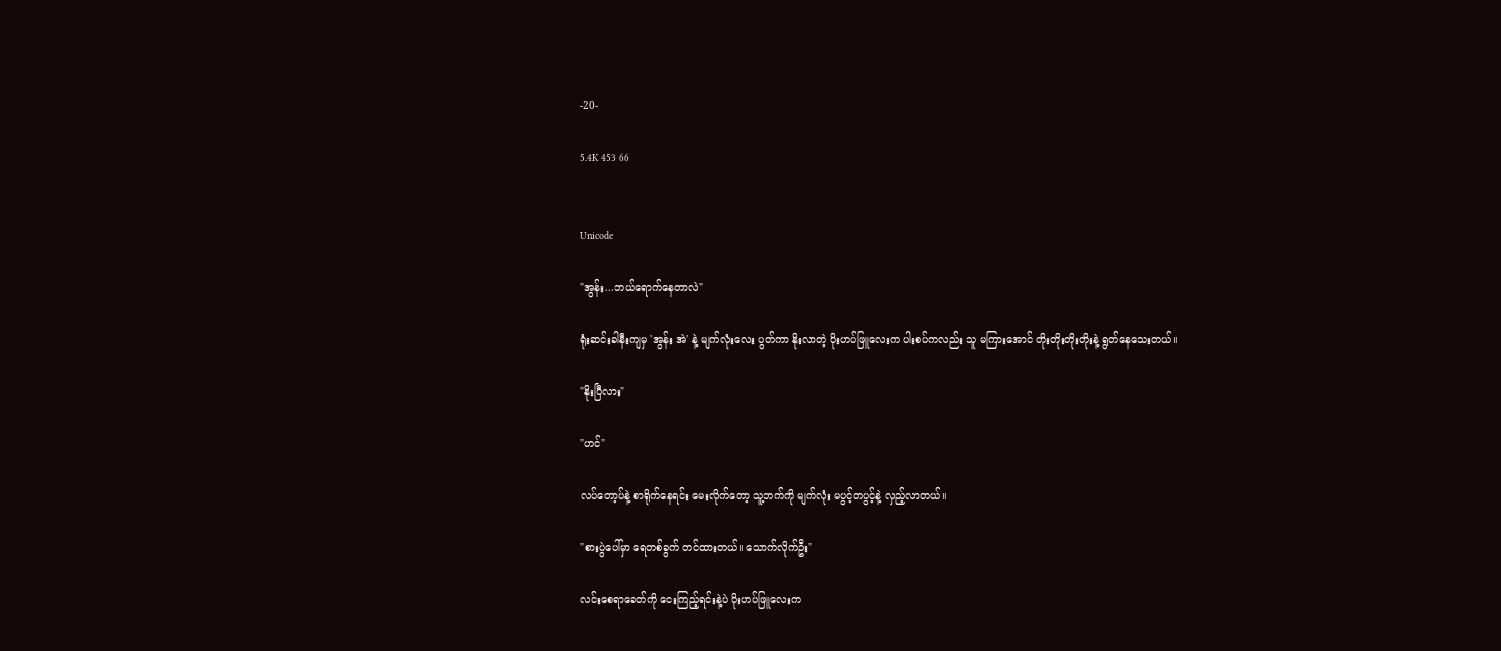-20-

5.4K 453 66


Unicode

"အွန်း...ဘယ်ရောက်နေတာလဲ"

ရုံးဆင်းခါနီးကျမှ 'အွန်း အဲ' နဲ့ မျက်လုံးလေး ပွတ်ကာ နိုးလာတဲ့ ပိုးဟပ်ဖြူလေးက ပါးစပ်ကလည်း သူ မကြားအောင် တိုးတိုးတိုးတိုးနဲ့ ရွတ်နေသေးတယ်။

"နိုးပြီလား"

"ဟင်"

လပ်တော့ပ်နဲ့ စာရိုက်နေရင်း မေးလိုက်တော့ သူ့ဘက်ကို မျက်လုံး မပွင့်တပွင့်နဲ့ လှည့်လာတယ်။

"စားပွဲပေါ်မှာ ရေတစ်ခွက် တင်ထားတယ်။ သောက်လိုက်ဦး"

လင်းစေရာခေတ်ကို ငေးကြည့်ရင်းနဲ့ပဲ ပိုးဟပ်ဖြူလေးက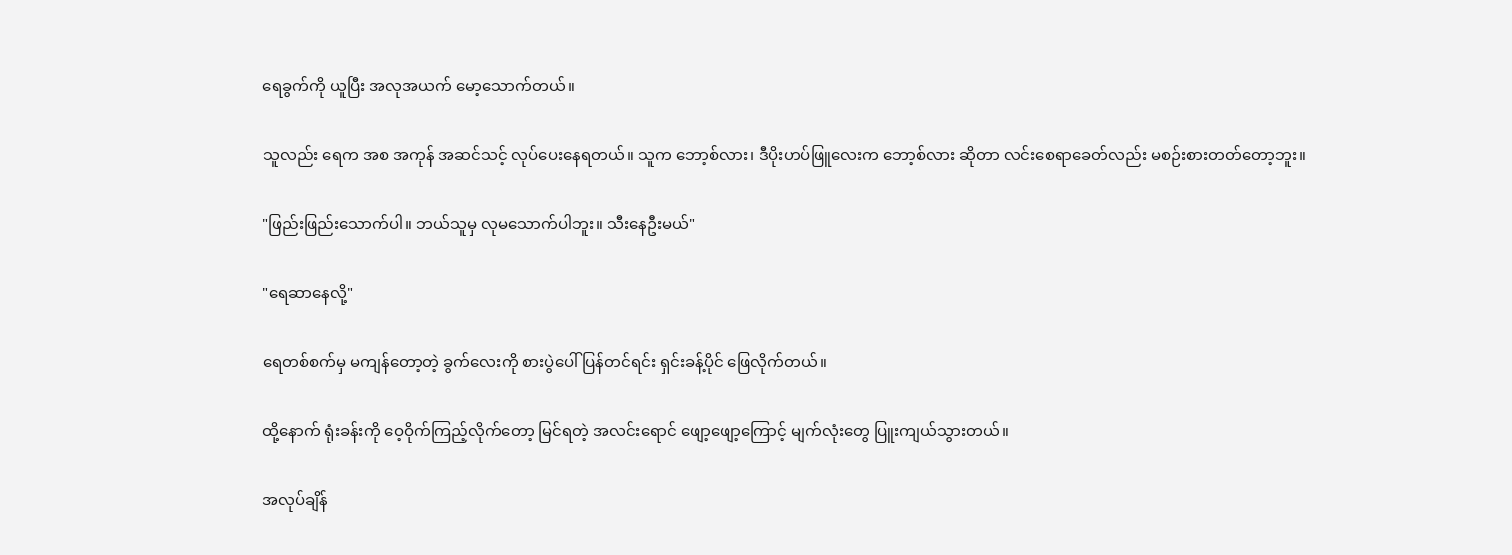ရေခွက်ကို ယူပြီး အလုအယက် မော့သောက်တယ်။

သူလည်း ရေက အစ အကုန် အဆင်သင့် လုပ်ပေးနေရတယ်။ သူက ဘော့စ်လား၊ ဒီပိုးဟပ်ဖြူလေးက ဘော့စ်လား ဆိုတာ လင်းစေရာခေတ်လည်း မစဉ်းစားတတ်တော့ဘူး။

"ဖြည်းဖြည်းသောက်ပါ။ ဘယ်သူမှ လုမသောက်ပါဘူး။ သီးနေဦးမယ်"

"ရေဆာနေလို့"

ရေတစ်စက်မှ မကျန်တော့တဲ့ ခွက်လေးကို စားပွဲပေါ် ပြန်တင်ရင်း ရှင်းခန့်ပိုင် ဖြေလိုက်တယ်။

ထို့နောက် ရုံးခန်းကို ဝေ့ဝိုက်ကြည့်လိုက်တော့ မြင်ရတဲ့ အလင်းရောင် ဖျော့ဖျော့ကြောင့် မျက်လုံးတွေ ပြူးကျယ်သွားတယ်။

အလုပ်ချိန်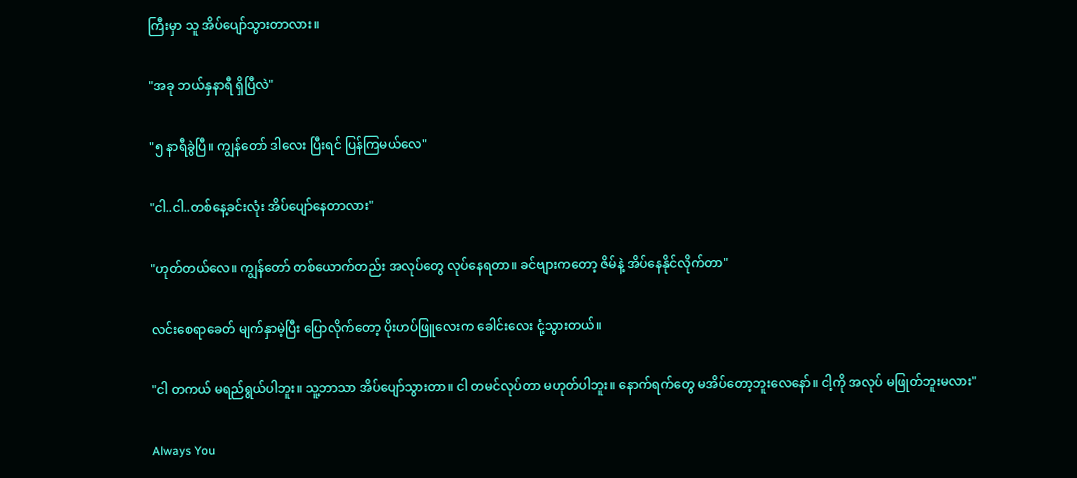ကြီးမှာ သူ အိပ်ပျော်သွားတာလား။

"အခု ဘယ်နှနာရီ ရှိပြီလဲ"

"၅ နာရီခွဲပြီ။ ကျွန်တော် ဒါလေး ပြီးရင် ပြန်ကြမယ်လေ"

"ငါ..ငါ..တစ်နေ့ခင်းလုံး အိပ်ပျော်နေတာလား"

"ဟုတ်တယ်လေ။ ကျွန်တော် တစ်ယောက်တည်း အလုပ်တွေ လုပ်နေရတာ။ ခင်ဗျားကတော့ ဇိမ်နဲ့ အိပ်နေနိုင်လိုက်တာ"

လင်းစေရာခေတ် မျက်နှာမဲ့ပြီး ပြောလိုက်တော့ ပိုးဟပ်ဖြူလေးက ခေါင်းလေး ငုံ့သွားတယ်။

"ငါ တကယ် မရည်ရွယ်ပါဘူး။ သူ့ဘာသာ အိပ်ပျော်သွားတာ။ ငါ တမင်လုပ်တာ မဟုတ်ပါဘူး။ နောက်ရက်တွေ မအိပ်တော့ဘူးလေနော်။ ငါ့ကို အလုပ် မဖြုတ်ဘူးမလား"

Always You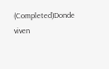(Completed)Donde viven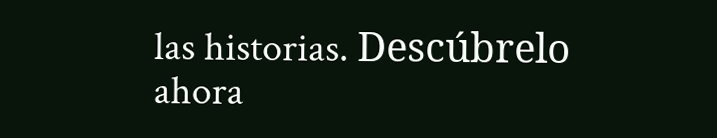las historias. Descúbrelo ahora